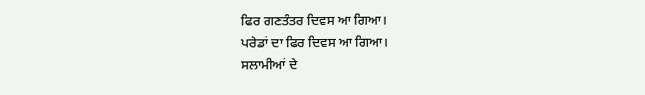ਫਿਰ ਗਣਤੰਤਰ ਦਿਵਸ ਆ ਗਿਆ।
ਪਰੇਡਾਂ ਦਾ ਫਿਰ ਦਿਵਸ ਆ ਗਿਆ।
ਸਲਾਮੀਆਂ ਦੇ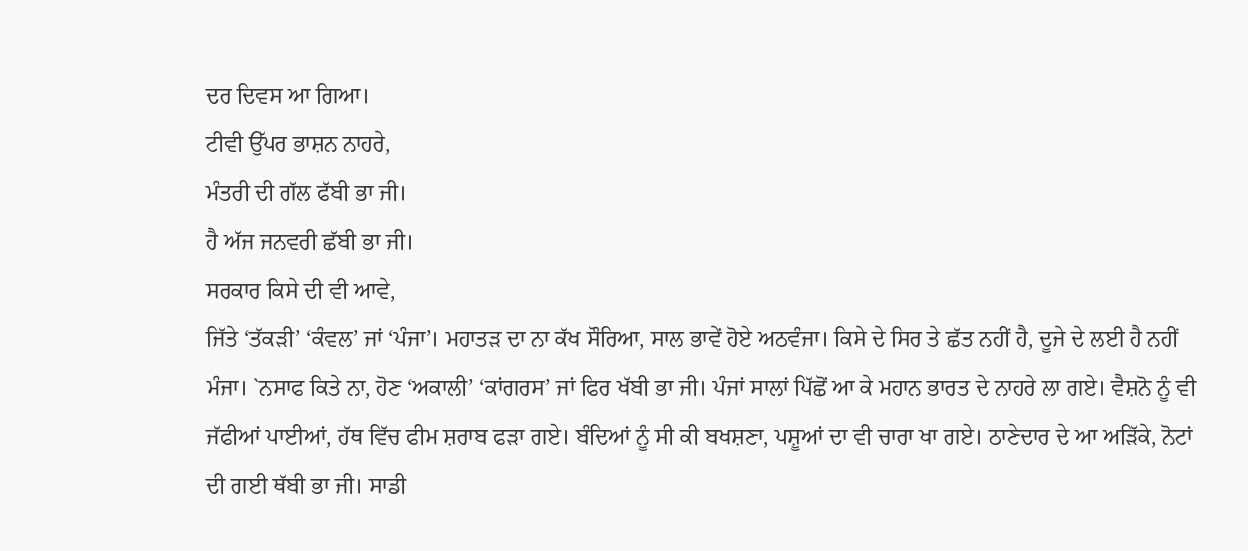ਦਰ ਦਿਵਸ ਆ ਗਿਆ।
ਟੀਵੀ ਉੱਪਰ ਭਾਸ਼ਨ ਨਾਹਰੇ,
ਮੰਤਰੀ ਦੀ ਗੱਲ ਫੱਬੀ ਭਾ ਜੀ।
ਹੈ ਅੱਜ ਜਨਵਰੀ ਛੱਬੀ ਭਾ ਜੀ।
ਸਰਕਾਰ ਕਿਸੇ ਦੀ ਵੀ ਆਵੇ,
ਜਿੱਤੇ ‘ਤੱਕੜੀ’ ‘ਕੰਵਲ’ ਜਾਂ ‘ਪੰਜਾ’। ਮਹਾਤੜ ਦਾ ਨਾ ਕੱਖ ਸੌਰਿਆ, ਸਾਲ ਭਾਵੇਂ ਹੋਏ ਅਠਵੰਜਾ। ਕਿਸੇ ਦੇ ਸਿਰ ਤੇ ਛੱਤ ਨਹੀਂ ਹੈ, ਦੂਜੇ ਦੇ ਲਈ ਹੈ ਨਹੀਂ ਮੰਜਾ। `ਨਸਾਫ ਕਿਤੇ ਨਾ, ਹੋਣ ‘ਅਕਾਲੀ’ ‘ਕਾਂਗਰਸ’ ਜਾਂ ਫਿਰ ਖੱਬੀ ਭਾ ਜੀ। ਪੰਜਾਂ ਸਾਲਾਂ ਪਿੱਛੋਂ ਆ ਕੇ ਮਹਾਨ ਭਾਰਤ ਦੇ ਨਾਹਰੇ ਲਾ ਗਏ। ਵੈਸ਼ਨੋ ਨੂੰ ਵੀ ਜੱਫੀਆਂ ਪਾਈਆਂ, ਹੱਥ ਵਿੱਚ ਫੀਮ ਸ਼ਰਾਬ ਫੜਾ ਗਏ। ਬੰਦਿਆਂ ਨੂੰ ਸੀ ਕੀ ਬਖਸ਼ਣਾ, ਪਸ਼ੂਆਂ ਦਾ ਵੀ ਚਾਰਾ ਖਾ ਗਏ। ਠਾਣੇਦਾਰ ਦੇ ਆ ਅੜਿੱਕੇ, ਨੋਟਾਂ ਦੀ ਗਈ ਥੱਬੀ ਭਾ ਜੀ। ਸਾਡੀ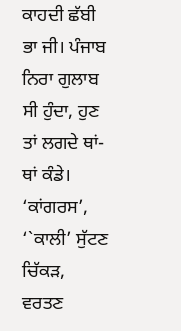ਕਾਹਦੀ ਛੱਬੀ ਭਾ ਜੀ। ਪੰਜਾਬ ਨਿਰਾ ਗੁਲਾਬ ਸੀ ਹੁੰਦਾ, ਹੁਣ ਤਾਂ ਲਗਦੇ ਥਾਂ‐ਥਾਂ ਕੰਡੇ। ‘ਕਾਂਗਰਸ’, ‘`ਕਾਲੀ’ ਸੁੱਟਣ ਚਿੱਕੜ, ਵਰਤਣ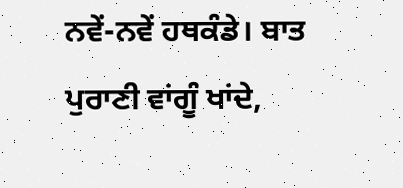ਨਵੇਂ‐ਨਵੇਂ ਹਥਕੰਡੇ। ਬਾਤ ਪੁਰਾਣੀ ਵਾਂਗੂੰ ਖਾਂਦੇ,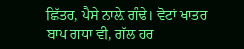ਛਿੱਤਰ, ਪੈਸੇ ਨਾਲ਼ੇ ਗੰਢੇ। ਵੋਟਾਂ ਖਾਤਰ ਬਾਪ ਗਧਾ ਵੀ, ਗੱਲ ਹਰ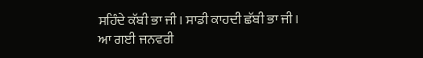ਸਹਿੰਦੇ ਕੱਬੀ ਭਾ ਜੀ। ਸਾਡੀ ਕਾਹਦੀ ਛੱਬੀ ਭਾ ਜੀ। ਆ ਗਈ ਜਨਵਰੀ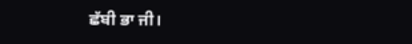ਛੱਬੀ ਭਾ ਜੀ।